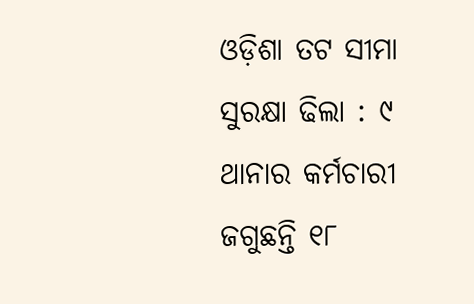ଓଡ଼ିଶା ତଟ ସୀମା ସୁରକ୍ଷା ଢିଲା : ୯ ଥାନାର କର୍ମଚାରୀ ଜଗୁଛନ୍ତି ୧୮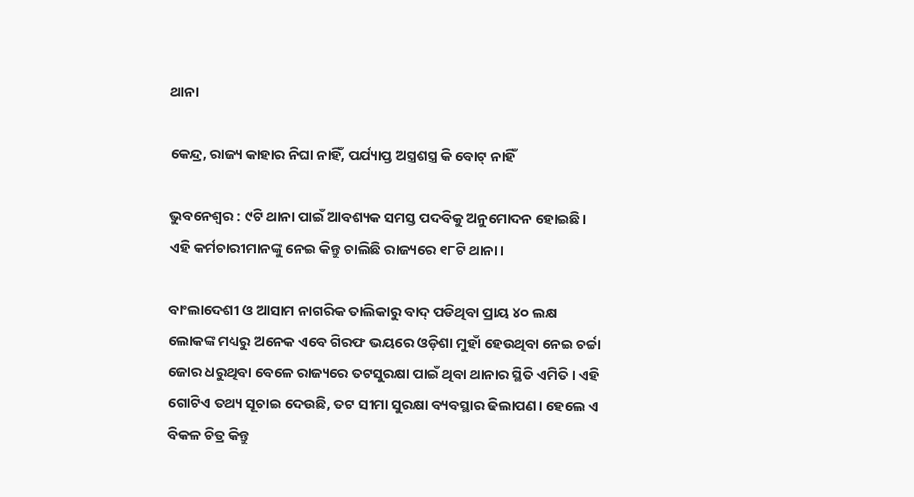ଥାନା

କେନ୍ଦ୍ର, ରାଜ୍ୟ କାହାର ନିଘା ନାହିଁ, ପର୍ଯ୍ୟାପ୍ତ ଅସ୍ତ୍ରଶସ୍ତ୍ର କି ବୋଟ୍‌ ନାହିଁ

ଭୁବନେଶ୍ୱର : ୯ଟି ଥାନା ପାଇଁ ଆବଶ୍ୟକ ସମସ୍ତ ପଦବିକୁ ଅନୁମୋଦନ ହୋଇଛି। ଏହି କର୍ମଚାରୀମାନଙ୍କୁ ନେଇ କିନ୍ତୁ ଚାଲିଛି ରାଜ୍ୟରେ ୧୮ଟି ଥାନା।

ବାଂଲାଦେଶୀ ଓ ଆସାମ ନାଗରିକ ତାଲିକାରୁ ବାଦ୍‌ ପଡିଥିବା ପ୍ରାୟ ୪୦ ଲକ୍ଷ ଲୋକଙ୍କ ମଧ୍ୟରୁ ଅନେକ ଏବେ ଗିରଫ ଭୟରେ ଓଡ଼ିଶା ମୁହାଁ ହେଉଥିବା ନେଇ ଚର୍ଚ୍ଚା ଜୋର ଧରୁଥିବା ବେଳେ ରାଜ୍ୟରେ ତଟସୁରକ୍ଷା ପାଇଁ ଥିବା ଥାନାର ସ୍ଥିତି ଏମିତି। ଏହି ଗୋଟିଏ ତଥ୍ୟ ସୂଚାଇ ଦେଉଛି, ତଟ ସୀମା ସୁରକ୍ଷା ବ୍ୟବସ୍ଥାର ଢିଲାପଣ। ହେଲେ ଏ ବିକଳ ଚିତ୍ର କିନ୍ତୁ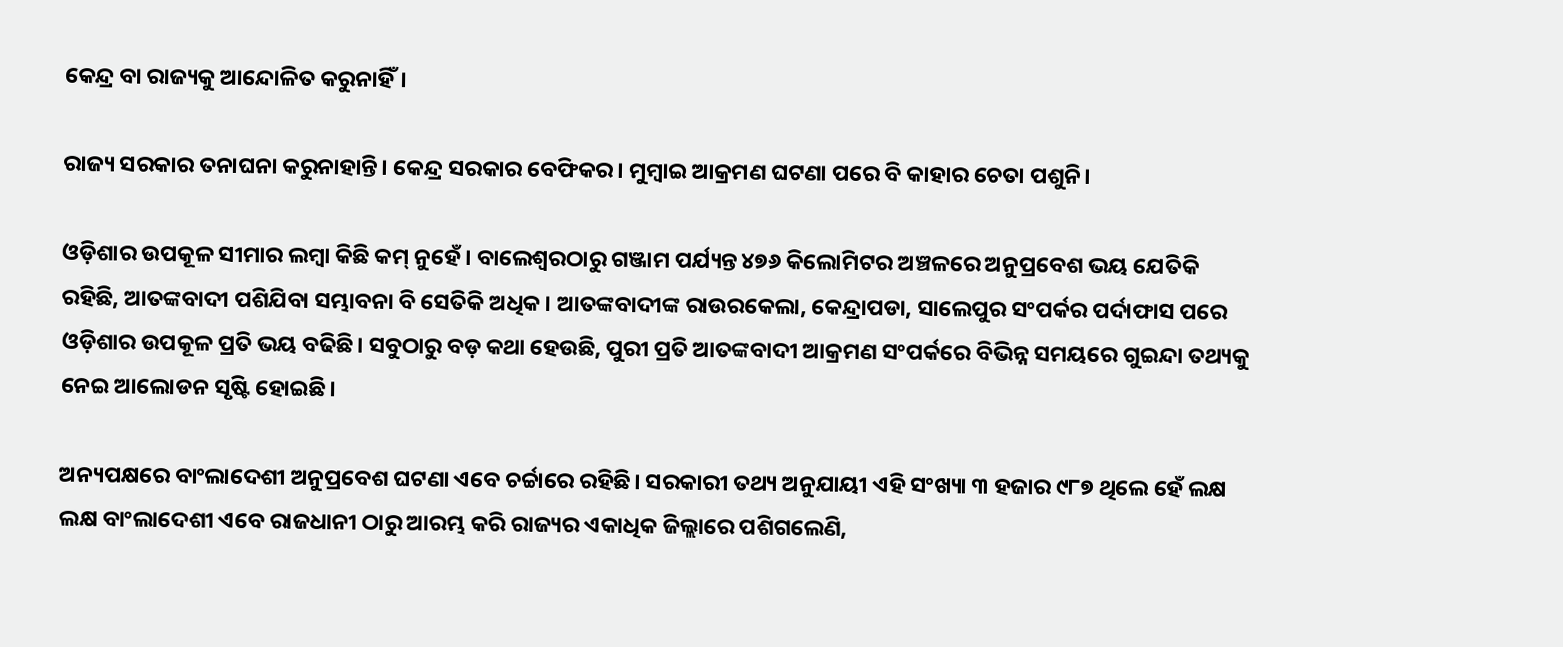କେନ୍ଦ୍ର ବା ରାଜ୍ୟକୁ ଆନ୍ଦୋଳିତ କରୁନାହିଁ।

ରାଜ୍ୟ ସରକାର ତନାଘନା କରୁନାହାନ୍ତି। କେନ୍ଦ୍ର ସରକାର ବେଫିକର। ମୁମ୍ବାଇ ଆକ୍ରମଣ ଘଟଣା ପରେ ବି କାହାର ଚେତା ପଶୁନି।

ଓଡ଼ିଶାର ଉପକୂଳ ସୀମାର ଲମ୍ବା କିଛି କମ୍‌ ନୁହେଁ। ବାଲେଶ୍ୱରଠାରୁ ଗଞ୍ଜାମ ପର୍ଯ୍ୟନ୍ତ ୪୭୬ କିଲୋମିଟର ଅଞ୍ଚଳରେ ଅନୁପ୍ରବେଶ ଭୟ ଯେତିକି ରହିଛି, ଆତଙ୍କବାଦୀ ପଶିଯିବା ସମ୍ଭାବନା ବି ସେତିକି ଅଧିକ। ଆତଙ୍କବାଦୀଙ୍କ ରାଉରକେଲା, କେନ୍ଦ୍ରାପଡା, ସାଲେପୁର ସଂପର୍କର ପର୍ଦାଫାସ ପରେ ଓଡ଼ିଶାର ଉପକୂଳ ପ୍ରତି ଭୟ ବଢିଛି। ସବୁଠାରୁ ବଡ଼ କଥା ହେଉଛି, ପୁରୀ ପ୍ରତି ଆତଙ୍କବାଦୀ ଆକ୍ରମଣ ସଂପର୍କରେ ବିଭିନ୍ନ ସମୟରେ ଗୁଇନ୍ଦା ତଥ୍ୟକୁ ନେଇ ଆଲୋଡନ ସୃଷ୍ଟି ହୋଇଛି।

ଅନ୍ୟପକ୍ଷରେ ବାଂଲାଦେଶୀ ଅନୁପ୍ରବେଶ ଘଟଣା ଏବେ ଚର୍ଚ୍ଚାରେ ରହିଛି। ସରକାରୀ ତଥ୍ୟ ଅନୁଯାୟୀ ଏହି ସଂଖ୍ୟା ୩ ହଜାର ୯୮୭ ଥିଲେ ହେଁ ଲକ୍ଷ ଲକ୍ଷ ବାଂଲାଦେଶୀ ଏବେ ରାଜଧାନୀ ଠାରୁ ଆରମ୍ଭ କରି ରାଜ୍ୟର ଏକାଧିକ ଜିଲ୍ଲାରେ ପଶିଗଲେଣି,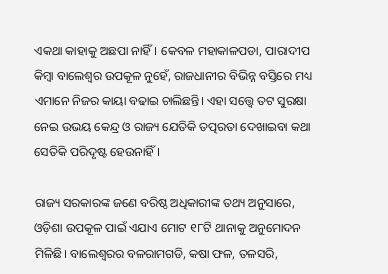ଏକଥା କାହାକୁ ଅଛପା ନାହିଁ। କେବଳ ମହାକାଳପଡା, ପାରାଦୀପ କିମ୍ବା ବାଲେଶ୍ୱର ଉପକୂଳ ନୁହେଁ, ରାଜଧାନୀର ବିଭିନ୍ନ ବସ୍ତିରେ ମଧ୍ୟ ଏମାନେ ନିଜର କାୟା ବଢାଇ ଚାଲିଛନ୍ତି। ଏହା ସତ୍ତ୍ୱେ ତଟ ସୁରକ୍ଷା ନେଇ ଉଭୟ କେନ୍ଦ୍ର ଓ ରାଜ୍ୟ ଯେତିକି ତତ୍ପରତା ଦେଖାଇବା କଥା ସେତିକି ପରିଦୃଷ୍ଟ ହେଉନାହିଁ।

ରାଜ୍ୟ ସରକାରଙ୍କ ଜଣେ ବରିଷ୍ଠ ଅଧିକାରୀଙ୍କ ତଥ୍ୟ ଅନୁସାରେ, ଓଡ଼ିଶା ଉପକୂଳ ପାଇଁ ଏଯାଏ ମୋଟ ୧୮ଟି ଥାନାକୁ ଅନୁମୋଦନ ମିଳିଛି। ବାଲେଶ୍ୱରର ବଳରାମଗଡି, କଷା ଫଳ, ତଳସରି,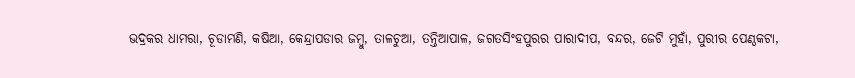ଭଦ୍ରକର ଧାମରା, ଚୂଡାମଣି, କଷିଆ, କେନ୍ଦ୍ରାପଡାର ଜମ୍ବୁ, ତାଳଚୁଆ, ତନ୍ତିଆପାଳ, ଜଗତସିଂହପୁରର ପାରାଦୀପ, ବନ୍ଦର, ଜେଟି ମୁହାଁ, ପୁରୀର ପେଣ୍ଠକଟା,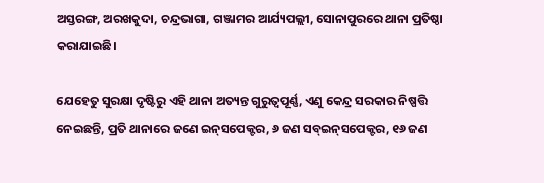ଅସ୍ତରଙ୍ଗ, ଅରଖକୁଦା, ଚନ୍ଦ୍ରଭାଗା, ଗଞ୍ଜାମର ଆର୍ଯ୍ୟପଲ୍ଲୀ, ସୋନାପୁରରେ ଥାନା ପ୍ରତିଷ୍ଠା କରାଯାଇଛି।

ଯେହେତୁ ସୁରକ୍ଷା ଦୃଷ୍ଟିରୁ ଏହି ଥାନା ଅତ୍ୟନ୍ତ ଗୁରୁତ୍ୱପୂର୍ଣ୍ଣ, ଏଣୁ କେନ୍ଦ୍ର ସରକାର ନିଷ୍ପତ୍ତି ନେଇଛନ୍ତି, ପ୍ରତି ଥାନାରେ ଜଣେ ଇନ୍‌ସପେକ୍ଟର, ୬ ଜଣ ସବ୍‌ଇନ୍‌ସପେକ୍ଟର, ୧୬ ଜଣ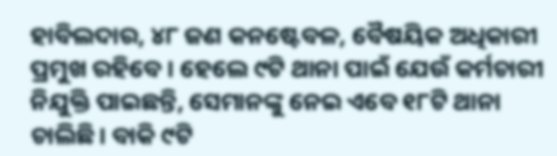ହାବିଲଦାର, ୪୮ ଜଣ କନଷ୍ଟେବଳ, ବୈଷୟିକ ଅଧିକାରୀ ପ୍ରମୁଖ ରହିବେ। ହେଲେ ୯ଟି ଥାନା ପାଇଁ ଯେଉଁ କର୍ମଚାରୀ ନିଯୁକ୍ତି ପାଇଛନ୍ତି, ସେମାନଙ୍କୁ ନେଇ ଏବେ ୧୮ଟି ଥାନା ଚାଲିଛି। ବାକି ୯ଟି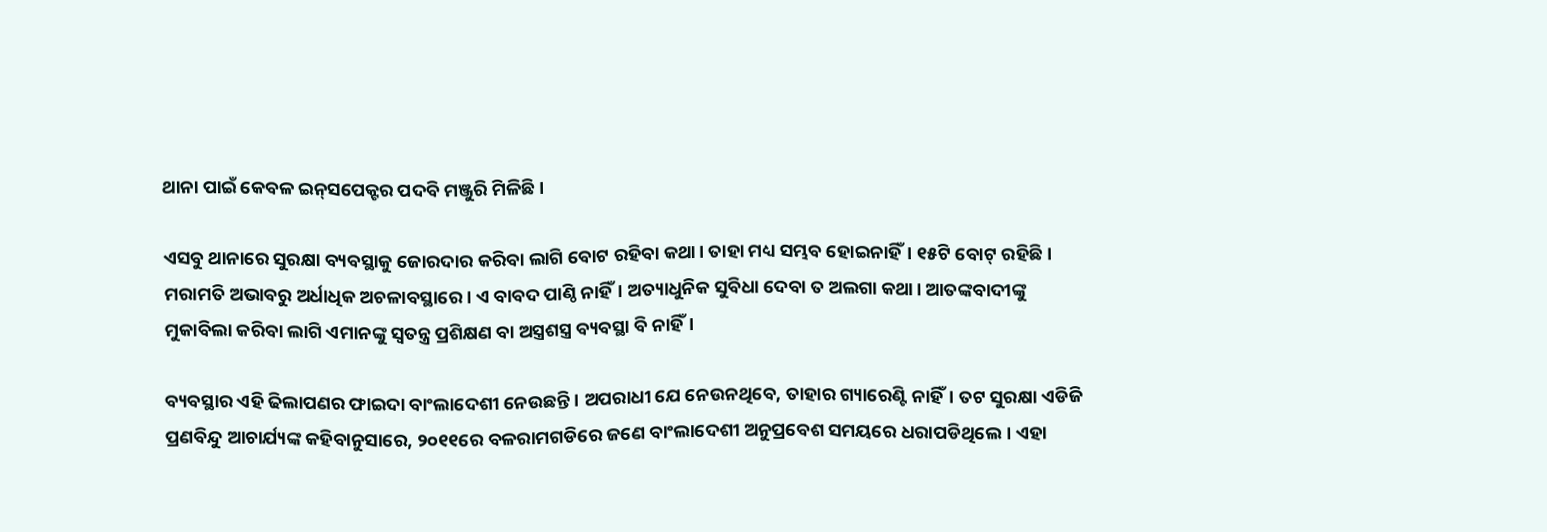ଥାନା ପାଇଁ କେବଳ ଇନ୍‌ସପେକ୍ଟର ପଦବି ମଞ୍ଜୁରି ମିଳିଛି।

ଏସବୁ ଥାନାରେ ସୁରକ୍ଷା ବ୍ୟବସ୍ଥାକୁ ଜୋରଦାର କରିବା ଲାଗି ବୋଟ ରହିବା କଥା। ତାହା ମଧ୍ୟ ସମ୍ଭବ ହୋଇନାହିଁ। ୧୫ଟି ବୋଟ୍‌ ରହିଛି। ମରାମତି ଅଭାବରୁ ଅର୍ଧାଧିକ ଅଚଳାବସ୍ଥାରେ। ଏ ବାବଦ ପାଣ୍ଠି ନାହିଁ। ଅତ୍ୟାଧୁନିକ ସୁବିଧା ଦେବା ତ ଅଲଗା କଥା। ଆତଙ୍କବାଦୀଙ୍କୁ ମୁକାବିଲା କରିବା ଲାଗି ଏମାନଙ୍କୁ ସ୍ୱତନ୍ତ୍ର ପ୍ରଶିକ୍ଷଣ ବା ଅସ୍ତ୍ରଶସ୍ତ୍ର ବ୍ୟବସ୍ଥା ବି ନାହିଁ।

ବ୍ୟବସ୍ଥାର ଏହି ଢିଲାପଣର ଫାଇଦା ବାଂଲାଦେଶୀ ନେଉଛନ୍ତି। ଅପରାଧୀ ଯେ ନେଉନଥିବେ, ତାହାର ଗ୍ୟାରେଣ୍ଟି ନାହିଁ। ତଟ ସୁରକ୍ଷା ଏଡିଜି ପ୍ରଣବିନ୍ଦୁ ଆଚାର୍ଯ୍ୟଙ୍କ କହିବାନୁସାରେ, ୨୦୧୧ରେ ବଳରାମଗଡିରେ ଜଣେ ବାଂଲାଦେଶୀ ଅନୁପ୍ରବେଶ ସମୟରେ ଧରାପଡିଥିଲେ। ଏହା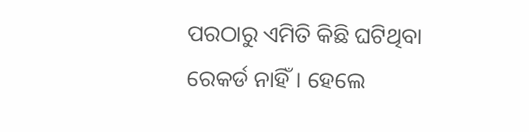ପରଠାରୁ ଏମିତି କିଛି ଘଟିଥିବା ରେକର୍ଡ ନାହିଁ। ହେଲେ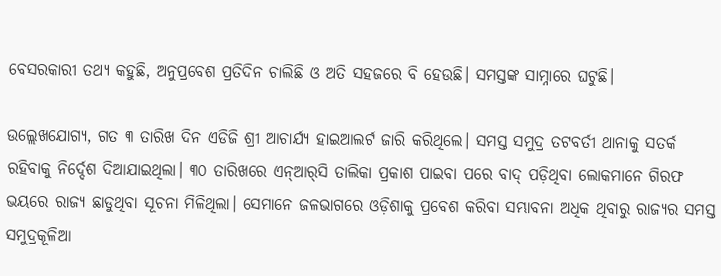ବେସରକାରୀ ତଥ୍ୟ କହୁଛି, ଅନୁପ୍ରବେଶ ପ୍ରତିଦିନ ଚାଲିଛି ଓ ଅତି ସହଜରେ ବି ହେଉଛି। ସମସ୍ତଙ୍କ ସାମ୍ନାରେ ଘଟୁଛି।

ଉଲ୍ଲେଖଯୋଗ୍ୟ, ଗତ ୩ ତାରିଖ ଦିନ ଏଡିଜି ଶ୍ରୀ ଆଚାର୍ଯ୍ୟ ହାଇଆଲର୍ଟ ଜାରି କରିଥିଲେ। ସମସ୍ତ ସମୁଦ୍ର ତଟବର୍ତୀ ଥାନାକୁ ସତର୍କ ରହିବାକୁ ନିର୍ଦ୍ଦେଶ ଦିଆଯାଇଥିଲା। ୩୦ ତାରିଖରେ ଏନ୍‌ଆର୍‌ସି ତାଲିକା ପ୍ରକାଶ ପାଇବା ପରେ ବାଦ୍‌ ପଡ଼ିଥିବା ଲୋକମାନେ ଗିରଫ ଭୟରେ ରାଜ୍ୟ ଛାଡୁଥିବା ସୂଚନା ମିଳିଥିଲା। ସେମାନେ ଜଳଭାଗରେ ଓଡ଼ିଶାକୁ ପ୍ରବେଶ କରିବା ସମ୍ଭାବନା ଅଧିକ ଥିବାରୁ ରାଜ୍ୟର ସମସ୍ତ ସମୁଦ୍ରକୂଳିଆ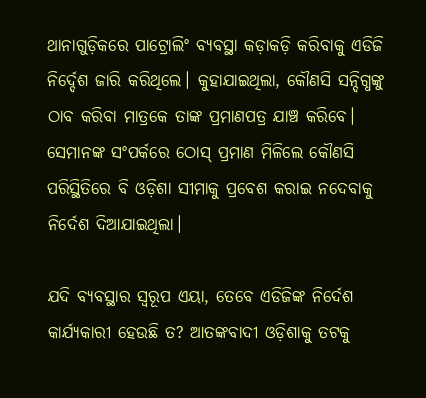ଥାନାଗୁଡ଼ିକରେ ପାଟ୍ରୋଲିଂ ବ୍ୟବସ୍ଥା କଡ଼ାକଡ଼ି କରିବାକୁ ଏଡିଜି ନିର୍ଦ୍ଦେଶ ଜାରି କରିଥିଲେ। କୁହାଯାଇଥିଲା, କୌଣସି ସନ୍ଦିଗ୍ଧଙ୍କୁ ଠାବ କରିବା ମାତ୍ରକେ ତାଙ୍କ ପ୍ରମାଣପତ୍ର ଯାଞ୍ଚ କରିବେ। ସେମାନଙ୍କ ସଂପର୍କରେ ଠୋସ୍‌ ପ୍ରମାଣ ମିଳିଲେ କୌଣସି ପରିସ୍ଥିତିରେ ବି ଓଡ଼ିଶା ସୀମାକୁ ପ୍ରବେଶ କରାଇ ନଦେବାକୁ ନିର୍ଦେଶ ଦିଆଯାଇଥିଲା।

ଯଦି ବ୍ୟବସ୍ଥାର ସ୍ୱରୂପ ଏୟା, ତେବେ ଏଡିଜିଙ୍କ ନିର୍ଦେଶ କାର୍ଯ୍ୟକାରୀ ହେଉଛି ତ? ଆତଙ୍କବାଦୀ ଓଡ଼ିଶାକୁ ତଟକୁ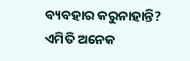ବ୍ୟବହାର କରୁନାହାନ୍ତି? ଏମିତି ଅନେକ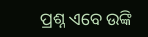ପ୍ରଶ୍ନ ଏବେ ଉଙ୍କି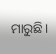ମାରୁଛି।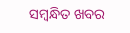ସମ୍ବନ୍ଧିତ ଖବର